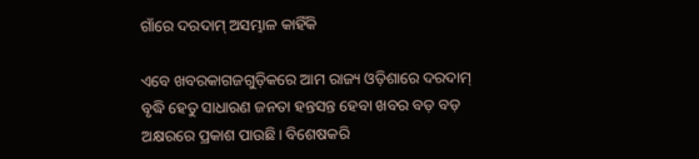ଗାଁରେ ଦରଦାମ୍‌ ଅସମ୍ଭାଳ କାହିଁକି

ଏବେ ଖବରକାଗଜଗୁଡ଼ିକରେ ଆମ ରାଜ୍ୟ ଓଡ଼ିଶାରେ ଦରଦାମ୍‌ ବୃଦ୍ଧି ହେତୁ ସାଧାରଣ ଜନତା ହନ୍ତସନ୍ତ ହେବା ଖବର ବଡ଼ ବଡ଼ ଅକ୍ଷରରେ ପ୍ରକାଶ ପାଉଛି। ବିଶେଷକରି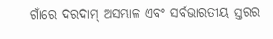ଗାଁରେ ଦରଦାମ୍‌ ଅସମ୍ଭାଳ ଏବଂ ସର୍ବଭାରତୀୟ ସ୍ତରର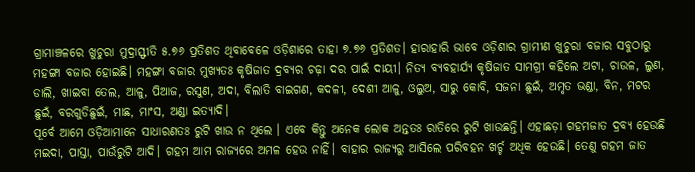ଗ୍ରାମାଞ୍ଚଳରେ ଖୁଚୁରା ମୁଦ୍ରାସ୍ଫୀତି ୫.୭୬ ପ୍ରତିଶତ ଥିବାବେଳେ ଓଡ଼ିଶାରେ ତାହା ୭.୭୬ ପ୍ରତିଶତ। ହାରାହାରି ଭାବେ ଓଡ଼ିଶାର ଗ୍ରାମୀଣ ଖୁଚୁରା ବଜାର ସବୁଠାରୁ ମହଙ୍ଗା ବଜାର ହୋଇଛି। ମହଙ୍ଗା ବଜାର ମୁଖ୍ୟତଃ କୃଷିଜାତ ଦ୍ରବ୍ୟର ଚଢ଼ା ଦର ପାଇଁ ଦାୟୀ। ନିତ୍ୟ ବ୍ୟବହାର୍ଯ୍ୟ କୃଷିଜାତ ସାମଗ୍ରୀ କହିଲେ ଅଟା, ଚାଉଳ, ଲୁଣ, ଡାଲି, ଖାଇବା ତେଲ, ଆଳୁ, ପିଆଜ, ରସୁଣ, ଅଦା, ବିଲାତି ବାଇଗଣ, କଦଳୀ, ଦେଶୀ ଆଳୁ, ଓଲୁଅ, ସାରୁ କୋବି, ସଜନା ଛୁଇଁ, ଅମୃତ ଭଣ୍ଡା, ବିନ, ମଟର ଛୁଇଁ, ବରଗୁଡିଛୁଇଁ, ମାଛ, ମାଂସ, ଅଣ୍ଡା ଇତ୍ୟାଦି।
ପୂର୍ବେ ଆମେ ଓଡ଼ିଆମାନେ ସାଧାରଣତଃ ରୁଟି ଖାଉ ନ ଥିଲେ । ଏବେ କିନ୍ତୁ ଅନେକ ଲୋକ ଅନ୍ତତଃ ରାତିରେ ରୁଟି ଖାଉଛନ୍ତି। ଏହାଛଡ଼ା ଗହମଜାତ ଦ୍ରବ୍ୟ ହେଉଛି ମଇଦା, ପାସ୍ତା, ପାଉଁରୁଟି ଆଦି। ଗହମ ଆମ ରାଜ୍ୟରେ ଅମଳ ହେଉ ନାହିଁ। ବାହାର ରାଜ୍ୟରୁ ଆସିଲେ ପରିବହନ ଖର୍ଚ୍ଚ ଅଧିକ ହେଉଛି। ତେଣୁ ଗହମ ଜାତ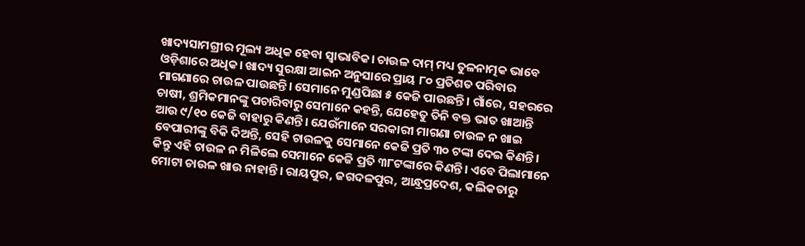ଖାଦ୍ୟସାମଗ୍ରୀର ମୂଲ୍ୟ ଅଧିକ ହେବା ସ୍ବାଭାବିକ। ଚାଉଳ ଦାମ୍‌ ମଧ୍ୟ ତୁଳନାତ୍ମକ ଭାବେ ଓଡ଼ିଶାରେ ଅଧିକ। ଖାଦ୍ୟ ସୁରକ୍ଷା ଆଇନ ଅନୁସାରେ ପ୍ରାୟ ୮୦ ପ୍ରତିଶତ ପରିବାର ମାଗଣାରେ ଚାଉଳ ପାଉଛନ୍ତି। ସେମାନେ ମୁଣ୍ଡପିଛା ୫ କେଜି ପାଉଛନ୍ତି। ଗାଁରେ, ସହରରେ ଚାଷୀ, ଶ୍ରମିକମାନଙ୍କୁ ପଚାରିବାରୁ ସେମାନେ କହନ୍ତି, ଯେହେତୁ ତିନି ବକ୍ତ ଭାତ ଖାଆନ୍ତି ଆଉ ୯/୧୦ କେଜି ବାହାରୁ କିଣନ୍ତି। ଯେଉଁମାନେ ସରକାରୀ ମାଗଣା ଚାଉଳ ନ ଖାଇ ବେପାରୀଙ୍କୁ ବିକି ଦିଅନ୍ତି, ସେହି ଚାଉଳକୁ ସେମାନେ କେଜି ପ୍ରତି ୩୦ ଟଙ୍କା ଦେଇ କିଣନ୍ତି। କିନ୍ତୁ ଏହି ଚାଉଳ ନ ମିଳିଲେ ସେମାନେ କେଜି ପ୍ରତି ୩୮ଟଙ୍କାରେ କିଣନ୍ତି। ଏବେ ପିଲାମାନେ ମୋଟା ଚାଉଳ ଖାଉ ନାହାନ୍ତି। ରାୟପୁର, ଜଗଦଳପୁର, ଆନ୍ଧ୍ରପ୍ରଦେଶ, କଲିକତାରୁ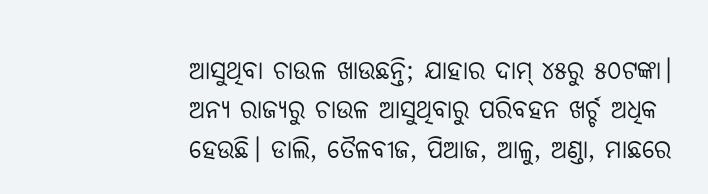ଆସୁଥିବା ଚାଉଳ ଖାଉଛନ୍ତି; ଯାହାର ଦାମ୍‌ ୪୫ରୁ ୫୦ଟଙ୍କା। ଅନ୍ୟ ରାଜ୍ୟରୁ ଚାଉଳ ଆସୁଥିବାରୁ ପରିବହନ ଖର୍ଚ୍ଚ ଅଧିକ ହେଉଛି। ଡାଲି, ତୈଳବୀଜ, ପିଆଜ, ଆଳୁ, ଅଣ୍ଡା, ମାଛରେ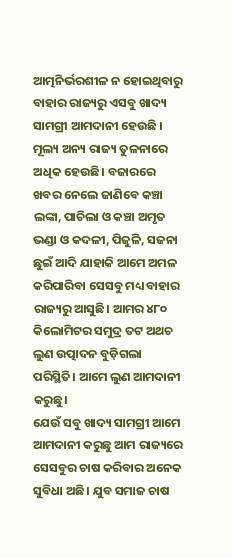ଆତ୍ମନିର୍ଭରଶୀଳ ନ ହୋଇଥିବାରୁ ବାହାର ରାଜ୍ୟରୁ ଏସବୁ ଖାଦ୍ୟ ସାମଗ୍ରୀ ଆମଦାନୀ ହେଉଛି । ମୂଲ୍ୟ ଅନ୍ୟ ରାଜ୍ୟ ତୁଳନାରେ ଅଧିକ ହେଉଛି। ବଜାରରେ ଖବର ନେଲେ ଜାଣିବେ କଞ୍ଚା ଲଙ୍କା, ପାଚିଲା ଓ କଞ୍ଚା ଅମୃତ ଭଣ୍ଡା ଓ କଦଳୀ, ପିଜୁଳି, ସଜନା ଛୁଇଁ ଆଦି ଯାହାକି ଆମେ ଅମଳ କରିପାରିବା ସେସବୁ ମଧ୍ୟ ବାହାର ରାଜ୍ୟରୁ ଆସୁଛି। ଆମର ୪୮୦ କିଲୋମିଟର ସମୁଦ୍ର ତଟ ଅଥଚ ଲୁଣ ଉତ୍ପାଦନ ବୁଡ଼ିଗଲା ପରିସ୍ଥିତି। ଆମେ ଲୁଣ ଆମଦାନୀ କରୁଛୁ।
ଯେଉଁ ସବୁ ଖାଦ୍ୟ ସାମଗ୍ରୀ ଆମେ ଆମଦାନୀ କରୁଛୁ ଆମ ରାଜ୍ୟରେ ସେସବୁର ଚାଷ କରିବାର ଅନେକ ସୁବିଧା ଅଛି। ଯୁବ ସମାଜ ଚାଷ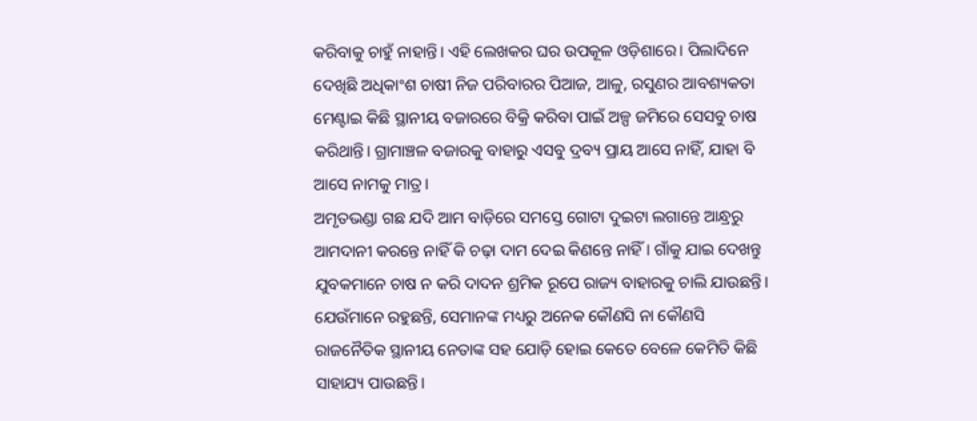କରିବାକୁ ଚାହୁଁ ନାହାନ୍ତି। ଏହି ଲେଖକର ଘର ଉପକୂଳ ଓଡ଼ିଶାରେ। ପିଲାଦିନେ ଦେଖିଛି ଅଧିକାଂଶ ଚାଷୀ ନିଜ ପରିବାରର ପିଆଜ, ଆଳୁ, ରସୁଣର ଆବଶ୍ୟକତା ମେଣ୍ଟାଇ କିଛି ସ୍ଥାନୀୟ ବଜାରରେ ବିକ୍ରି କରିବା ପାଇଁ ଅଳ୍ପ ଜମିରେ ସେସବୁ ଚାଷ କରିଥାନ୍ତି। ଗ୍ରାମାଞ୍ଚଳ ବଜାରକୁ ବାହାରୁ ଏସବୁ ଦ୍ରବ୍ୟ ପ୍ରାୟ ଆସେ ନାହିଁ, ଯାହା ବି ଆସେ ନାମକୁ ମାତ୍ର।
ଅମୃତଭଣ୍ଡା ଗଛ ଯଦି ଆମ ବାଡ଼ିରେ ସମସ୍ତେ ଗୋଟା ଦୁଇଟା ଲଗାନ୍ତେ ଆନ୍ଧ୍ରରୁ ଆମଦାନୀ କରନ୍ତେ ନାହିଁ କି ଚଢ଼ା ଦାମ ଦେଇ କିଣନ୍ତେ ନାହିଁ । ଗାଁକୁ ଯାଇ ଦେଖନ୍ତୁ ଯୁବକମାନେ ଚାଷ ନ କରି ଦାଦନ ଶ୍ରମିକ ରୂପେ ରାଜ୍ୟ ବାହାରକୁ ଚାଲି ଯାଉଛନ୍ତି। ଯେଉଁମାନେ ରହୁଛନ୍ତି, ସେମାନଙ୍କ ମଧ୍ୟରୁ ଅନେକ କୌଣସି ନା କୌଣସି ରାଜନୈତିକ ସ୍ଥାନୀୟ ନେତାଙ୍କ ସହ ଯୋଡ଼ି ହୋଇ କେତେ ବେଳେ କେମିତି କିଛି ସାହାଯ୍ୟ ପାଉଛନ୍ତି।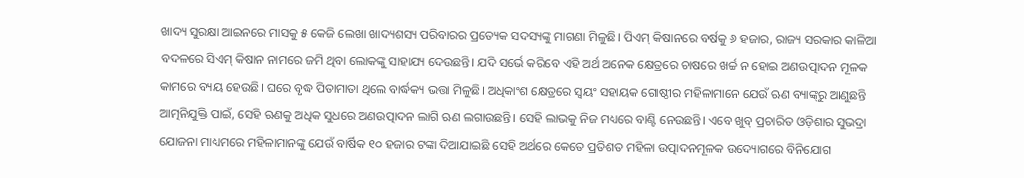ଖାଦ୍ୟ ସୁରକ୍ଷା ଆଇନରେ ମାସକୁ ୫ କେଜି ଲେଖା ଖାଦ୍ୟଶସ୍ୟ ପରିବାରର ପ୍ରତ୍ୟେକ ସଦସ୍ୟଙ୍କୁ ମାଗଣା ମିଳୁଛି। ପିଏମ୍‌ କିଷାନରେ ବର୍ଷକୁ ୬ ହଜାର, ରାଜ୍ୟ ସରକାର କାଳିଆ ବଦଳରେ ସିଏମ୍‌ କିଷାନ ନାମରେ ଜମି ଥିବା ଲୋକଙ୍କୁ ସାହାଯ୍ୟ ଦେଉଛନ୍ତି। ଯଦି ସର୍ଭେ କରିବେ ଏହି ଅର୍ଥ ଅନେକ କ୍ଷେତ୍ରରେ ଚାଷରେ ଖର୍ଚ୍ଚ ନ ହୋଇ ଅଣଉତ୍ପାଦନ ମୂଳକ କାମରେ ବ୍ୟୟ ହେଉଛି। ଘରେ ବୃଦ୍ଧ ପିତାମାତା ଥିଲେ ବାର୍ଦ୍ଧକ୍ୟ ଭତ୍ତା ମିଳୁଛି। ଅଧିକାଂଶ କ୍ଷେତ୍ରରେ ସ୍ବୟଂ ସହାୟକ ଗୋଷ୍ଠୀର ମହିଳାମାନେ ଯେଉଁ ଋଣ ବ୍ୟାଙ୍କ୍‌ରୁ ଆଣୁଛନ୍ତି ଆତ୍ମନିଯୁକ୍ତି ପାଇଁ, ସେହି ଋଣକୁ ଅଧିକ ସୁଧରେ ଅଣଉତ୍ପାଦନ ଲାଗି ଋଣ ଲଗାଉଛନ୍ତି। ସେହି ଲାଭକୁ ନିଜ ମଧ୍ୟରେ ବାଣ୍ଟି ନେଉଛନ୍ତି। ଏବେ ଖୁବ୍‌ ପ୍ରଚାରିତ ଓଡ଼ିଶାର ସୁଭଦ୍ରା ଯୋଜନା ମାଧ୍ୟମରେ ମହିଳାମାନଙ୍କୁ ଯେଉଁ ବାର୍ଷିକ ୧୦ ହଜାର ଟଙ୍କା ଦିଆଯାଇଛି ସେହି ଅର୍ଥରେ କେତେ ପ୍ରତିଶତ ମହିଳା ଉତ୍ପାଦନମୂଳକ ଉଦ୍ୟୋଗରେ ବିନିଯୋଗ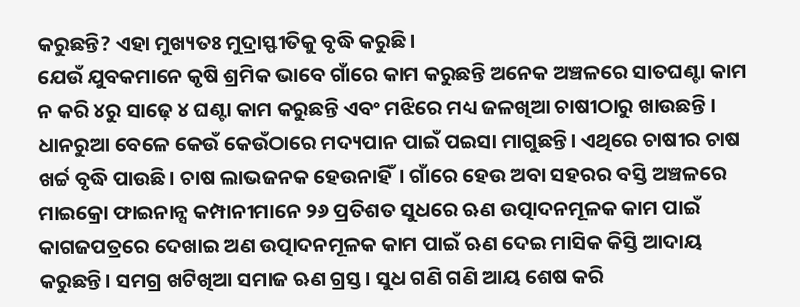କରୁଛନ୍ତି? ଏହା ମୁଖ୍ୟତଃ ମୁଦ୍ରାସ୍ଫୀତିକୁ ବୃଦ୍ଧି କରୁଛି।
ଯେଉଁ ଯୁବକମାନେ କୃଷି ଶ୍ରମିକ ଭାବେ ଗାଁରେ କାମ କରୁଛନ୍ତି ଅନେକ ଅଞ୍ଚଳରେ ସାତଘଣ୍ଟା କାମ ନ କରି ୪ରୁ ସାଢ଼େ ୪ ଘଣ୍ଟା କାମ କରୁଛନ୍ତି ଏବଂ ମଝିରେ ମଧ୍ୟ ଜଳଖିଆ ଚାଷୀଠାରୁ ଖାଉଛନ୍ତି । ଧାନରୁଆ ବେଳେ କେଉଁ କେଉଁଠାରେ ମଦ୍ୟପାନ ପାଇଁ ପଇସା ମାଗୁଛନ୍ତି। ଏଥିରେ ଚାଷୀର ଚାଷ ଖର୍ଚ୍ଚ ବୃଦ୍ଧି ପାଉଛି। ଚାଷ ଲାଭଜନକ ହେଉନାହିଁ। ଗାଁରେ ହେଉ ଅବା ସହରର ବସ୍ତି ଅଞ୍ଚଳରେ ମାଇକ୍ରୋ ଫାଇନାନ୍ସ କମ୍ପାନୀମାନେ ୨୬ ପ୍ରତିଶତ ସୁଧରେ ଋଣ ଉତ୍ପାଦନମୂଳକ କାମ ପାଇଁ କାଗଜପତ୍ରରେ ଦେଖାଇ ଅଣ ଉତ୍ପାଦନମୂଳକ କାମ ପାଇଁ ଋଣ ଦେଇ ମାସିକ କିସ୍ତି ଆଦାୟ କରୁଛନ୍ତି। ସମଗ୍ର ଖଟିଖିଆ ସମାଜ ଋଣ ଗ୍ରସ୍ତ। ସୁଧ ଗଣି ଗଣି ଆୟ ଶେଷ କରି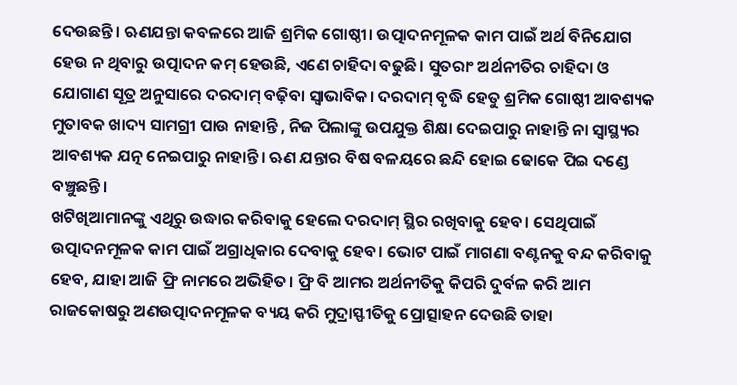ଦେଉଛନ୍ତି। ଋଣଯନ୍ତା କବଳରେ ଆଜି ଶ୍ରମିକ ଗୋଷ୍ଠୀ। ଉତ୍ପାଦନମୂଳକ କାମ ପାଇଁ ଅର୍ଥ ବିନିଯୋଗ ହେଉ ନ ଥିବାରୁ ଉତ୍ପାଦନ କମ୍‌ ହେଉଛି, ଏଣେ ଚାହିଦା ବଢୁଛି। ସୁତରାଂ ଅର୍ଥନୀତିର ଚାହିଦା ଓ ଯୋଗାଣ ସୂତ୍ର ଅନୁସାରେ ଦରଦାମ୍‌ ବଢ଼ିବା ସ୍ବାଭାବିକ। ଦରଦାମ୍‌ ବୃଦ୍ଧି ହେତୁ ଶ୍ରମିକ ଗୋଷ୍ଠୀ ଆବଶ୍ୟକ ମୁତାବକ ଖାଦ୍ୟ ସାମଗ୍ରୀ ପାଉ ନାହାନ୍ତି , ନିଜ ପିଲାଙ୍କୁ ଉପଯୁକ୍ତ ଶିକ୍ଷା ଦେଇପାରୁ ନାହାନ୍ତି ନା ସ୍ବାସ୍ଥ୍ୟର ଆବଶ୍ୟକ ଯତ୍ନ ନେଇପାରୁ ନାହାନ୍ତି। ଋଣ ଯନ୍ତାର ବିଷ ବଳୟରେ ଛନ୍ଦି ହୋଇ ଢୋକେ ପିଇ ଦଣ୍ଡେ ବଞ୍ଚୁଛନ୍ତି।
ଖଟିଖିଆମାନଙ୍କୁ ଏଥିରୁ ଉଦ୍ଧାର କରିବାକୁ ହେଲେ ଦରଦାମ୍‌ ସ୍ଥିର ରଖିବାକୁ ହେବ। ସେଥିପାଇଁ ଉତ୍ପାଦନମୂଳକ କାମ ପାଇଁ ଅଗ୍ରାଧିକାର ଦେବାକୁ ହେବ। ଭୋଟ ପାଇଁ ମାଗଣା ବଣ୍ଟନକୁ ବନ୍ଦ କରିବାକୁ ହେବ, ଯାହା ଆଜି ଫ୍ରି ନାମରେ ଅଭିହିତ। ଫ୍ରି ବି ଆମର ଅର୍ଥନୀତିକୁ କିପରି ଦୁର୍ବଳ କରି ଆମ ରାଜକୋଷରୁ ଅଣଉତ୍ପାଦନମୂଳକ ବ୍ୟୟ କରି ମୁଦ୍ରାସ୍ଫୀତିକୁ ପ୍ରୋତ୍ସାହନ ଦେଉଛି ତାହା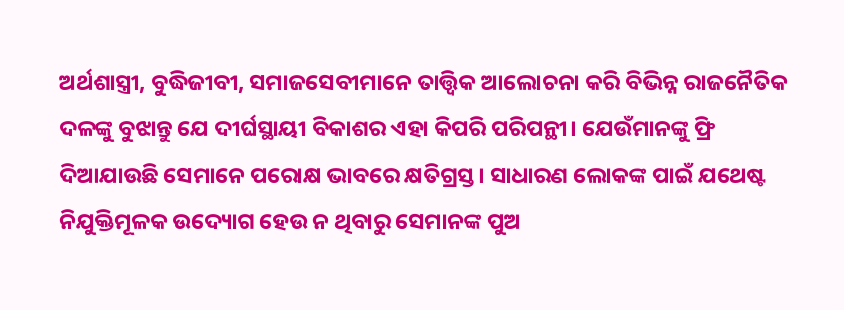ଅର୍ଥଶାସ୍ତ୍ରୀ, ବୁଦ୍ଧିଜୀବୀ, ସମାଜସେବୀମାନେ ତାତ୍ତ୍ବିକ ଆଲୋଚନା କରି ବିଭିନ୍ନ ରାଜନୈତିକ ଦଳଙ୍କୁ ବୁଝାନ୍ତୁ ଯେ ଦୀର୍ଘସ୍ଥାୟୀ ବିକାଶର ଏହା କିପରି ପରିପନ୍ଥୀ। ଯେଉଁମାନଙ୍କୁ ଫ୍ରି ଦିଆଯାଉଛି ସେମାନେ ପରୋକ୍ଷ ଭାବରେ କ୍ଷତିଗ୍ରସ୍ତ। ସାଧାରଣ ଲୋକଙ୍କ ପାଇଁ ଯଥେଷ୍ଟ ନିଯୁକ୍ତିମୂଳକ ଉଦ୍ୟୋଗ ହେଉ ନ ଥିବାରୁ ସେମାନଙ୍କ ପୁଅ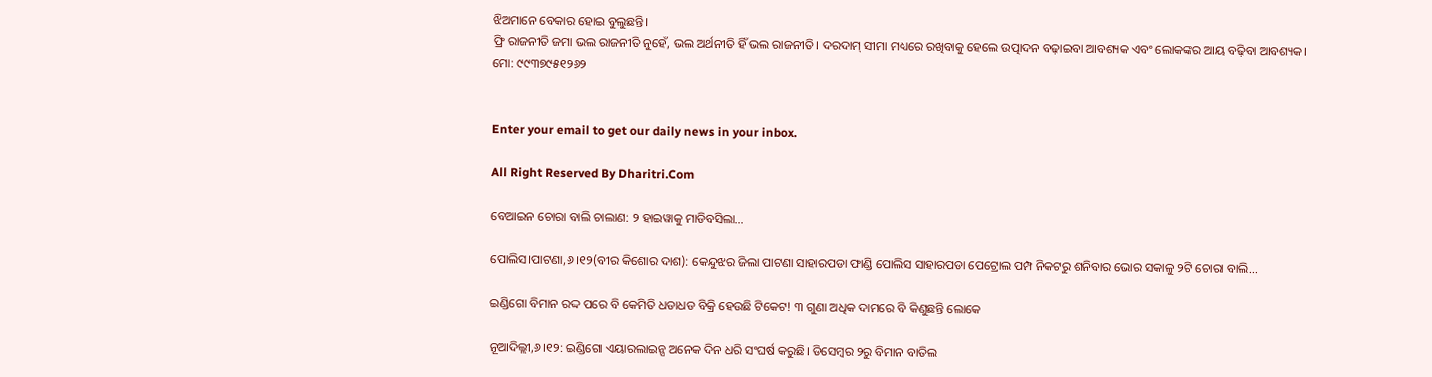ଝିଅମାନେ ବେକାର ହୋଇ ବୁଲୁଛନ୍ତି।
ଫ୍ରି ରାଜନୀତି ଜମା ଭଲ ରାଜନୀତି ନୁହେଁ, ଭଲ ଅର୍ଥନୀତି ହିଁ ଭଲ ରାଜନୀତି। ଦରଦାମ୍‌ ସୀମା ମଧ୍ୟରେ ରଖିବାକୁ ହେଲେ ଉତ୍ପାଦନ ବଢ଼ାଇବା ଆବଶ୍ୟକ ଏବଂ ଲୋକଙ୍କର ଆୟ ବଢ଼ିବା ଆବଶ୍ୟକ।
ମୋ: ୯୯୩୭୯୫୧୨୬୨


Enter your email to get our daily news in your inbox.

All Right Reserved By Dharitri.Com

ବେଆଇନ ଚୋରା ବାଲି ଚାଲାଣ: ୨ ହାଇୱାକୁ ମାଡିବସିଲା…

ପୋଲିସ।ପାଟଣା,୬।୧୨(ବୀର କିଶୋର ଦାଶ): କେନ୍ଦୁଝର ଜିଲା ପାଟଣା ସାହାରପଡା ଫାଣ୍ଡି ପୋଲିସ ସାହାରପଡା ପେଟ୍ରୋଲ ପମ୍ପ ନିକଟରୁ ଶନିବାର ଭୋର ସକାଳୁ ୨ଟି ଚୋରା ବାଲି...

ଇଣ୍ଡିଗୋ ବିମାନ ରଦ୍ଦ ପରେ ବି କେମିତି ଧଡାଧଡ ବିକ୍ରି ହେଉଛି ଟିକେଟ! ୩ ଗୁଣା ଅଧିକ ଦାମରେ ବି କିଣୁଛନ୍ତି ଲୋକେ

ନୂଆଦିଲ୍ଲୀ,୬।୧୨: ଇଣ୍ଡିଗୋ ଏୟାରଲାଇନ୍ସ ଅନେକ ଦିନ ଧରି ସଂଘର୍ଷ କରୁଛି। ଡିସେମ୍ବର ୨ରୁ ବିମାନ ବାତିଲ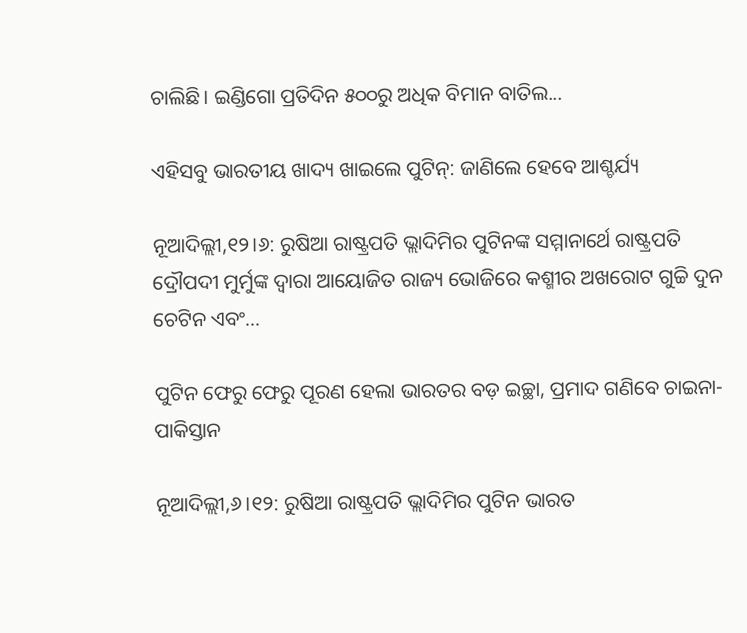ଚାଲିଛି। ଇଣ୍ଡିଗୋ ପ୍ରତିଦିନ ୫୦୦ରୁ ଅଧିକ ବିମାନ ବାତିଲ...

ଏହିସବୁ ଭାରତୀୟ ଖାଦ୍ୟ ଖାଇଲେ ପୁଟିନ୍‌: ଜାଣିଲେ ହେବେ ଆଶ୍ଚର୍ଯ୍ୟ

ନୂଆଦିଲ୍ଲୀ,୧୨।୬: ରୁଷିଆ ରାଷ୍ଟ୍ରପତି ଭ୍ଲାଦିମିର ପୁଟିନଙ୍କ ସମ୍ମାନାର୍ଥେ ରାଷ୍ଟ୍ରପତି ଦ୍ରୌପଦୀ ମୁର୍ମୁଙ୍କ ଦ୍ୱାରା ଆୟୋଜିତ ରାଜ୍ୟ ଭୋଜିରେ କଶ୍ମୀର ଅଖରୋଟ ଗୁଚ୍ଚି ଦୁନ ଚେଟିନ ଏବଂ...

ପୁଟିନ ଫେରୁ ଫେରୁ ପୂରଣ ହେଲା ଭାରତର ବଡ଼ ଇଚ୍ଛା, ପ୍ରମାଦ ଗଣିବେ ଚାଇନା-ପାକିସ୍ତାନ

ନୂଆଦିଲ୍ଲୀ,୬।୧୨: ରୁଷିଆ ରାଷ୍ଟ୍ରପତି ଭ୍ଲାଦିମିର ପୁଟିନ ଭାରତ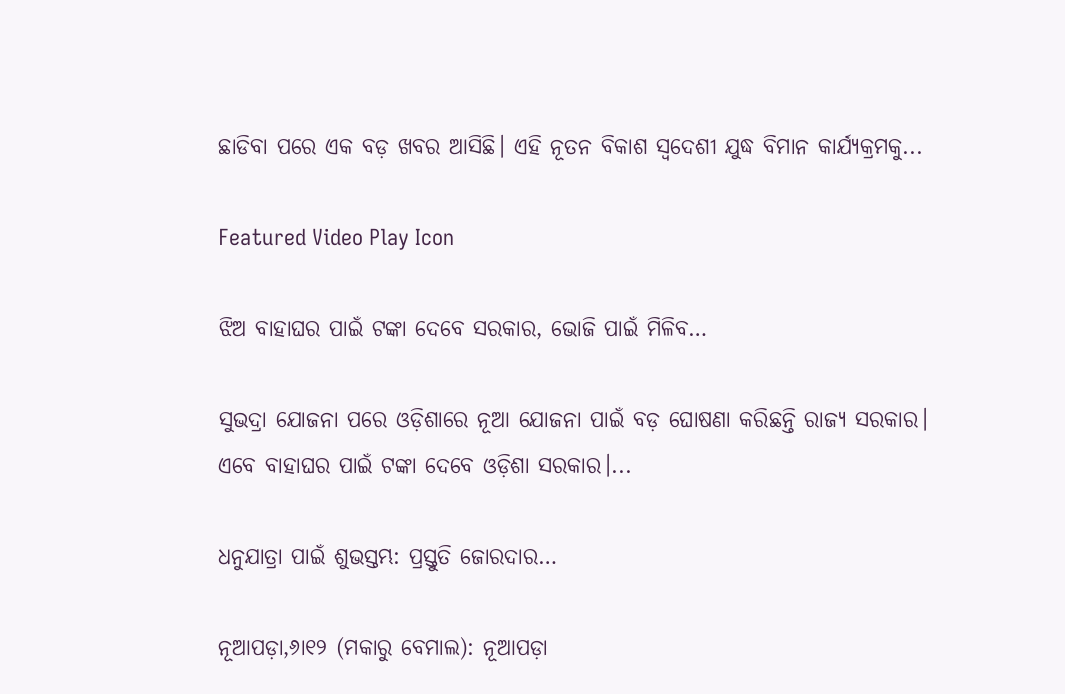ଛାଡିବା ପରେ ଏକ ବଡ଼ ଖବର ଆସିଛି। ଏହି ନୂତନ ବିକାଶ ସ୍ବଦେଶୀ ଯୁଦ୍ଧ ବିମାନ କାର୍ଯ୍ୟକ୍ରମକୁ...

Featured Video Play Icon

ଝିଅ ବାହାଘର ପାଇଁ ଟଙ୍କା ଦେବେ ସରକାର, ଭୋଜି ପାଇଁ ମିଳିବ…

ସୁଭଦ୍ରା ଯୋଜନା ପରେ ଓଡ଼ିଶାରେ ନୂଆ ଯୋଜନା ପାଇଁ ବଡ଼ ଘୋଷଣା କରିଛନ୍ତି ରାଜ୍ୟ ସରକାର। ଏବେ ବାହାଘର ପାଇଁ ଟଙ୍କା ଦେବେ ଓଡ଼ିଶା ସରକାର।...

ଧନୁଯାତ୍ରା ପାଇଁ ଶୁଭସ୍ତମ୍ଭ: ପ୍ରସ୍ତୁତି ଜୋରଦାର…

ନୂଆପଡ଼ା,୬ା୧୨ (ମକାରୁ ବେମାଲ): ନୂଆପଡ଼ା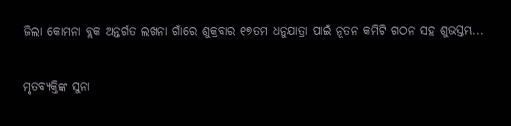ଜିଲା କୋମନା ବ୍ଲକ ଅନ୍ତର୍ଗତ ଲଖନା ଗାଁରେ ଶୁକ୍ରବାର ୧୭ତମ ଧନୁଯାତ୍ରା ପାଇଁ ନୂତନ କମିଟି ଗଠନ ସହ ଶୁଭସ୍ତମ୍ଭ...

ମୃତବ୍ୟକ୍ତିଙ୍କ ସୁନା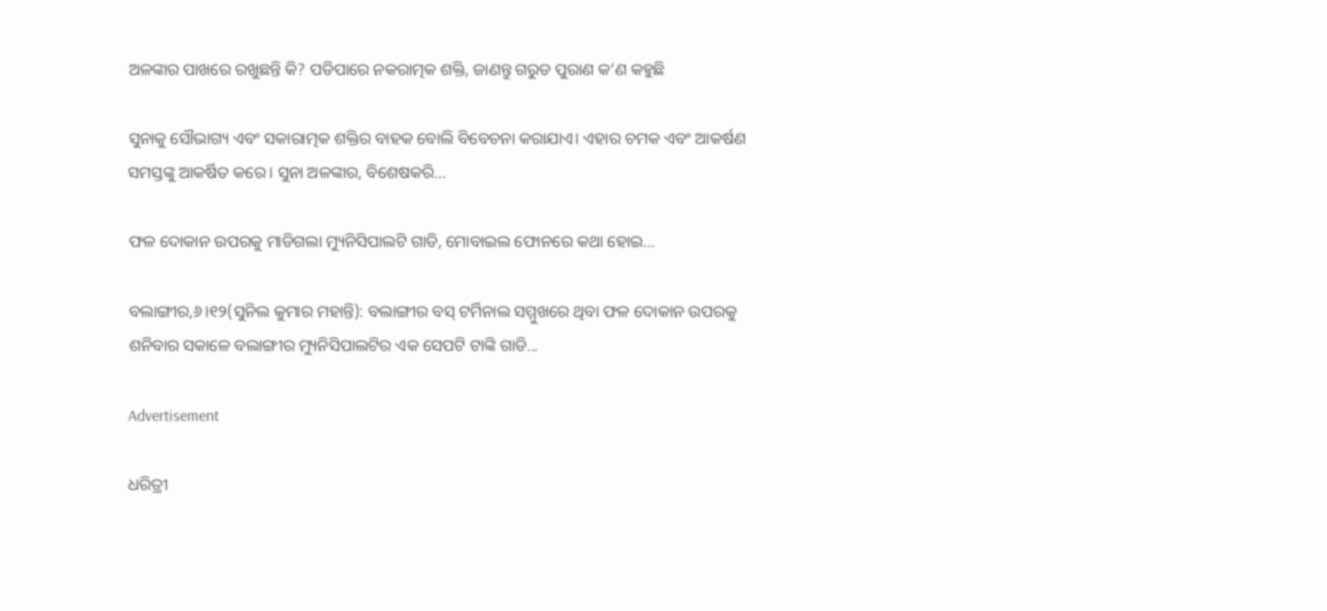ଅଳଙ୍କାର ପାଖରେ ରଖୁଛନ୍ତି କି? ପଡିପାରେ ନକରାତ୍ମକ ଶକ୍ତି, ଜାଣନ୍ତୁ ଗରୁଡ ପୁରାଣ କ’ଣ କହୁଛି

ସୁନାକୁ ସୌଭାଗ୍ୟ ଏବଂ ସକାରାତ୍ମକ ଶକ୍ତିର ବାହକ ବୋଲି ବିବେଚନା କରାଯାଏ। ଏହାର ଚମକ ଏବଂ ଆକର୍ଷଣ ସମସ୍ତଙ୍କୁ ଆକର୍ଷିତ କରେ। ସୁନା ଅଳଙ୍କାର, ବିଶେଷକରି...

ଫଳ ଦୋକାନ ଉପରକୁ ମାଡିଗଲା ମ୍ୟୁନିସିପାଲଟି ଗାଡି, ମୋବାଇଲ ଫୋନରେ କଥା ହୋଇ…

ବଲାଙ୍ଗୀର,୬।୧୨(ସୁନିଲ କୁମାର ମହାନ୍ତି): ବଲାଙ୍ଗୀର ବସ୍‌ ଟର୍ମିନାଲ ସମ୍ମୁଖରେ ଥିବା ଫଳ ଦୋକାନ ଉପରକୁ ଶନିବାର ସକାଳେ ବଲାଙ୍ଗୀର ମ୍ୟୁନିସିପାଲଟିର ଏକ ସେପଟି ଟାଙ୍କି ଗାଡି...

Advertisement

ଧରିତ୍ରୀ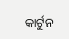କାର୍ଟୁନ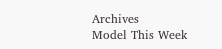Archives
Model This Week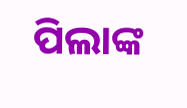ପିଲାଙ୍କ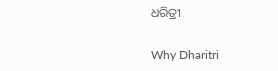ଧରିତ୍ରୀ

Why Dharitri